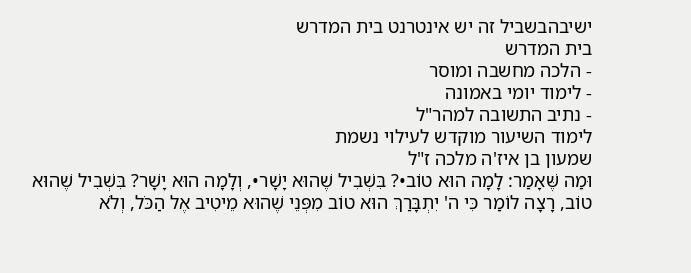ישיבהבשביל זה יש אינטרנט בית המדרש
בית המדרש
- הלכה מחשבה ומוסר
- לימוד יומי באמונה
- נתיב התשובה למהר"ל
לימוד השיעור מוקדש לעילוי נשמת
שמעון בן איז'ה מלכה ז"ל
וּמַה שֶּׁאָמַר: לָמָה הוּא טוֹב•? בִּשְׁבִיל שֶׁהוּא יָשָׁר•, וְלָמָה הוּא יָשָׁר? בִּשְׁבִיל שֶׁהוּא טוֹב, רָצָה לוֹמַר כִּי ה' יִתְבָּרַךְ הוּא טוֹב מִפְּנֵי שֶׁהוּא מֵיטִיב אֶל הַכֹּל, וְלֹא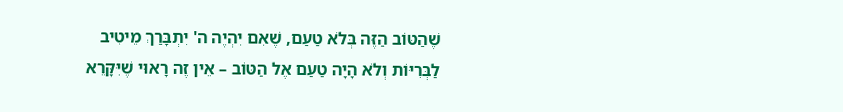שֶׁהַטּוֹב הַזֶּה בְּלֹא טַעַם, שֶׁאִם יִהְיֶה ה' יִתְבָּרַךְ מֵיטִיב לַבְּרִיּוֹת וְלֹא הָיָה טַעַם אֶל הַטּוֹב – אֵין זֶה רָאוּי שֶׁיִּקָּרֵא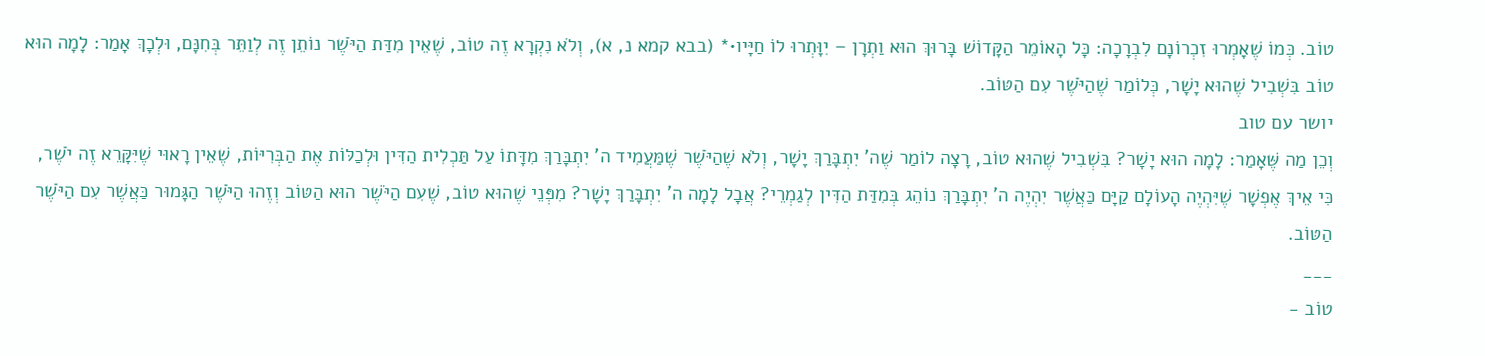טוֹב. כְּמוֹ שֶׁאָמְרוּ זִכְרוֹנָם לִבְרָכָה: כָּל הָאוֹמֵר הַקָּדוֹשׁ בָּרוּךְ הוּא וַתְרָן – יִוָּתְרוּ לוֹ חַיָּיו•* (בבא קמא נ, א), וְלֹא נִקְרָא זֶה טוֹב, שֶׁאֵין מִדַּת הַיֹּשֶׁר נוֹתֵן זֶה לְוַתֵּר בְּחִנָּם, וּלְכָךְ אָמַר: לָמָה הוּא טוֹב בִּשְׁבִיל שֶׁהוּא יָשָׁר, כְּלוֹמַר שֶׁהַיֹּשֶׁר עִם הַטּוֹב.
יושר עם טוב
וְכֵן מַה שֶּׁאָמַר: לָמָה הוּא יָשָׁר? בִּשְׁבִיל שֶׁהוּא טוֹב, רָצָה לוֹמַר שֶׁה' יִתְבָּרַךְ יָשָׁר, וְלֹא שֶׁהַיֹּשֶׁר שֶׁמַּעֲמִיד ה' יִתְבָּרַךְ מִדָּתוֹ עַל תַּכְלִית הַדִּין וּלְכַלּוֹת אֶת הַבְּרִיּוֹת, שֶׁאֵין רָאוּי שֶׁיִּקָּרֵא זֶה יֹשֶׁר, כִּי אֵיךְ אֶפְשָׁר שֶׁיִּהְיֶה הָעוֹלָם קַיָּם כַּאֲשֶׁר יִהְיֶה ה' יִתְבָּרַךְ נוֹהֵג בְּמִדַּת הַדִּין לְגַמְרֵי? אֲבָל לָמָה ה' יִתְבָּרַךְ יָשָׁר? מִפְּנֵי שֶׁהוּא טוֹב, שֶׁעִם הַיֹּשֶׁר הוּא הַטּוֹב וְזֶהוּ הַיֹּשֶׁר הַגָּמוּר כַּאֲשֶׁר עִם הַיֹּשֶׁר הַטּוֹב.
___
טוֹב -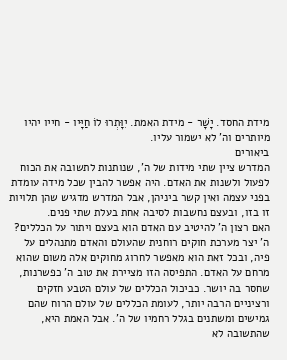מידת החסד. יָשָׁר - מידת האמת. יִוָּתְרוּ לוֹ חַיָּיו - חייו יהיו מיותרים וה' לא ישמור עליו.
ביאורים
המדרש ציין שתי מידות של ה', שנותנות לתשובה את הכוח לפעול ולשנות את האדם. היה אפשר להבין שכל מידה עומדת בפני עצמה ואין קשר ביניהן, אבל המדרש מדגיש שהן תלויות זו בזו, ובעצם נחשבות לסיבה אחת בעלת שתי פנים.
האם רצון ה' להיטיב עם האדם הוא בעצם ויתור על הכללים? ה' יצר מערכת חוקים רוחנית שהעולם והאדם מתנהלים על פיה, ובכל זאת הוא מאפשר לחרוג מחוקים אלה משום שהוא מרחם על האדם. התפיסה הזו מציירת את טוב ה' כפשרנות, שחסר בה יושר. כביכול הכללים של עולם הטבע חזקים ורציניים הרבה יותר, לעומת הכללים של עולם הרוח שהם גמישים ומשתנים בגלל רחמיו של ה'. אבל האמת היא, שהתשובה לא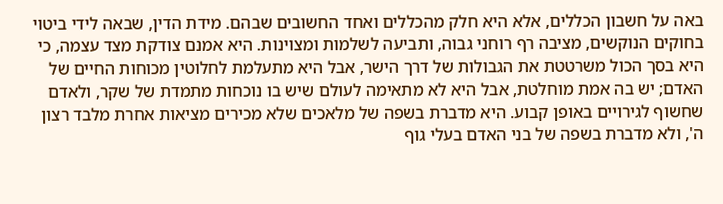באה על חשבון הכללים, אלא היא חלק מהכללים ואחד החשובים שבהם. מידת הדין, שבאה לידי ביטוי בחוקים הנוקשים, מציבה רף רוחני גבוה, ותביעה לשלמות ומצוינות. היא אמנם צודקת מצד עצמה, כי היא בסך הכול משרטטת את הגבולות של דרך הישר, אבל היא מתעלמת לחלוטין מכוחות החיים של האדם; יש בה אמת מוחלטת, אבל היא לא מתאימה לעולם שיש בו נוכחות מתמדת של שקר, ולאדם שחשוף לגירויים באופן קבוע. היא מדברת בשפה של מלאכים שלא מכירים מציאות אחרת מלבד רצון ה', ולא מדברת בשפה של בני האדם בעלי גוף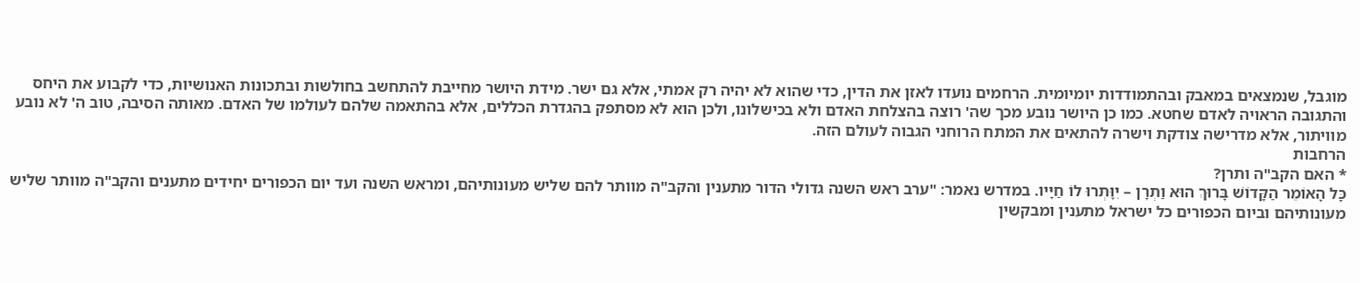מוגבל, שנמצאים במאבק ובהתמודדות יומיומית. הרחמים נועדו לאזן את הדין, כדי שהוא לא יהיה רק אמתי, אלא גם ישר. מידת היושר מחייבת להתחשב בחולשות ובתכונות האנושיות, כדי לקבוע את היחס והתגובה הראויה לאדם שחטא. כמו כן היושר נובע מכך שה' רוצה בהצלחת האדם ולא בכישלונו, ולכן הוא לא מסתפק בהגדרת הכללים, אלא בהתאמה שלהם לעולמו של האדם. מאותה הסיבה, טוב ה' לא נובע מוויתור, אלא מדרישה צודקת וישרה להתאים את המתח הרוחני הגבוה לעולם הזה.
הרחבות
* האם הקב"ה ותרן?
כָּל הָאוֹמֵר הַקָּדוֹשׁ בָּרוּךְ הוּא וַתְרָן – יִוָּתְרוּ לוֹ חַיָּיו. במדרש נאמר: "ערב ראש השנה גדולי הדור מתענין והקב"ה מוותר להם שליש מעונותיהם, ומראש השנה ועד יום הכפורים יחידים מתענים והקב"ה מוותר שליש מעונותיהם וביום הכפורים כל ישראל מתענין ומבקשין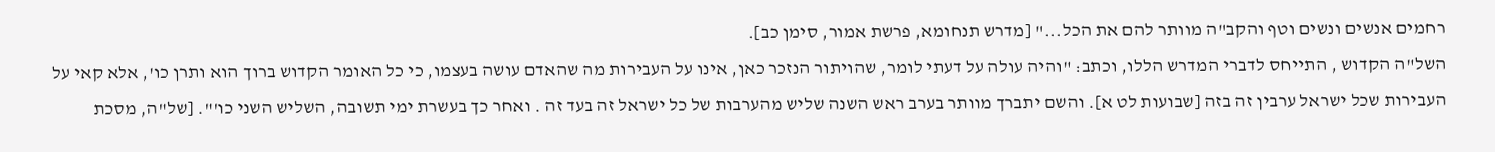רחמים אנשים ונשים וטף והקב"ה מוותר להם את הכל..." [מדרש תנחומא, פרשת אמור, סימן כב].
השל"ה הקדוש , התייחס לדברי המדרש הללו, וכתב: "והיה עולה על דעתי לומר, שהויתור הנזכר כאן, אינו על העבירות מה שהאדם עושה בעצמו, כי כל האומר הקדוש ברוך הוא ותרן כו', אלא קאי על העבירות שכל ישראל ערבין זה בזה [שבועות לט א]. והשם יתברך מוותר בערב ראש השנה שליש מהערבות של כל ישראל זה בעד זה . ואחר כך בעשרת ימי תשובה, השליש השני כו'". [של"ה, מסכת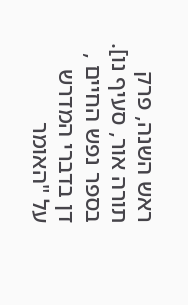ראש השנה, פרק תורה אור, סעיף נו].
בספר נפש החיים , דן בדברי המדרש על "האומר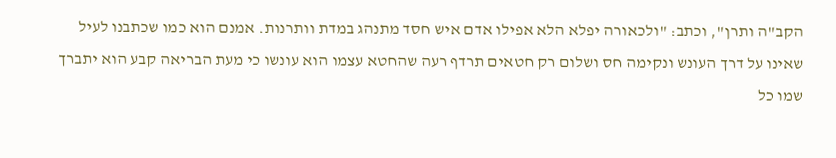הקב"ה ותרן", וכתב: "ולכאורה יפלא הלא אפילו אדם איש חסד מתנהג במדת וותרנות. אמנם הוא כמו שכתבנו לעיל שאינו על דרך העונש ונקימה חס ושלום רק חטאים תרדף רעה שהחטא עצמו הוא עונשו כי מעת הבריאה קבע הוא יתברך שמו כל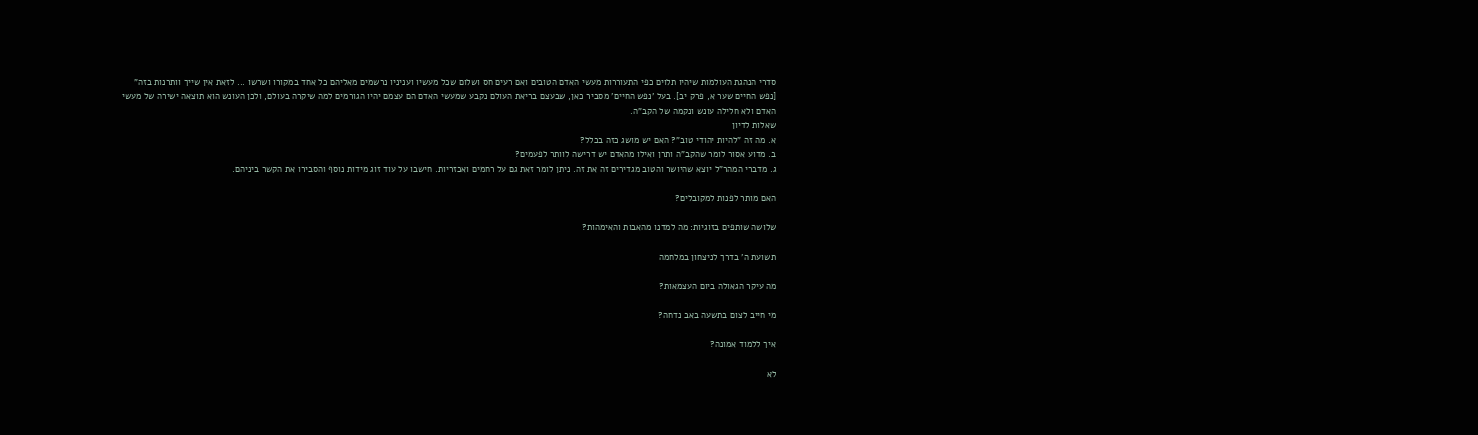סדרי הנהגת העולמות שיהיו תלוים כפי התעוררות מעשי האדם הטובים ואם רעים חס ושלום שכל מעשיו ועניניו נרשמים מאליהם כל אחד במקורו ושרשו ... לזאת אין שייך וותרנות בזה" [נפש החיים שער א, פרק יב]. בעל 'נפש החיים' מסביר כאן, שבעצם בריאת העולם נקבע שמעשי האדם הם עצמם יהיו הגורמים למה שיקרה בעולם, ולכן העונש הוא תוצאה ישירה של מעשי האדם ולא חלילה עונש ונקמה של הקב"ה.
שאלות לדיון
א. מה זה "להיות יהודי טוב"? האם יש מושג כזה בכלל?
ב. מדוע אסור לומר שהקב"ה ותרן ואילו מהאדם יש דרישה לוותר לפעמים?
ג. מדברי המהר"ל יוצא שהיושר והטוב מגדירים זה את זה. ניתן לומר זאת גם על רחמים ואכזריות. חישבו על עוד זוג מידות נוסף והסבירו את הקשר ביניהם.

האם מותר לפנות למקובלים?

שלושה שותפים בזוגיות: מה למדנו מהאבות והאימהות?

תשועת ה' בדרך לניצחון במלחמה

מה עיקר הגאולה ביום העצמאות?

מי חייב לצום בתשעה באב נדחה?

איך ללמוד אמונה?

לא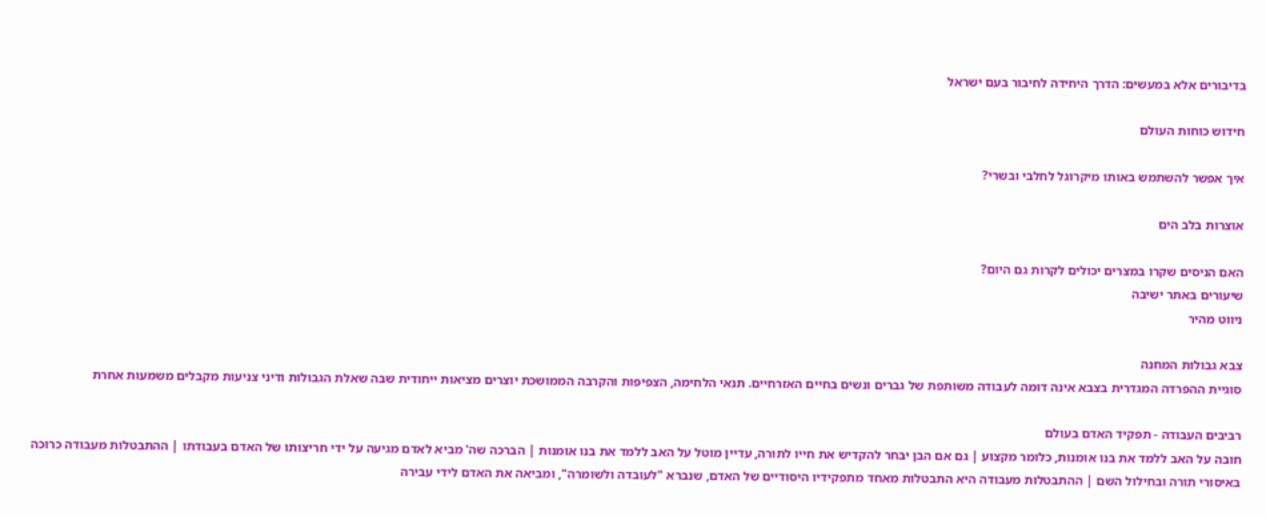בדיבורים אלא במעשים: הדרך היחידה לחיבור בעם ישראל

חידוש כוחות העולם

איך אפשר להשתמש באותו מיקרוגל לחלבי ובשרי?

אוצרות בלב הים

האם הניסים שקרו במצרים יכולים לקרות גם היום?
שיעורים באתר ישיבה
ניווט מהיר

צבא גבולות המחנה
סוגיית ההפרדה המגדרית בצבא אינה דומה לעבודה משותפת של גברים ונשים בחיים האזרחיים. תנאי הלחימה, הצפיפות והקרבה הממושכת יוצרים מציאות ייחודית שבה שאלת הגבולות ודיני צניעות מקבלים משמעות אחרת

רביבים העבודה - תפקיד האדם בעולם
חובה על האב ללמד את בנו אומנות, כלומר מקצוע | גם אם הבן יבחר להקדיש את חייו לתורה, עדיין מוטל על האב ללמד את בנו אומנות | הברכה שה' מביא לאדם מגיעה על ידי חריצותו של האדם בעבודתו | ההתבטלות מעבודה כרוכה באיסורי תורה ובחילול השם | ההתבטלות מעבודה היא התבטלות מאחד מתפקידיו היסודיים של האדם, שנברא "לעובדה ולשומרה", ומביאה את האדם לידי עבירה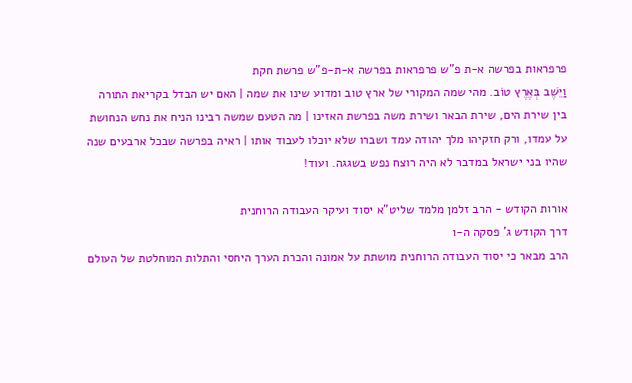פרפראות בפרשה א-ת פ"ש פרפראות בפרשה א-ת-פ"ש פרשת חקת
וַיֵּשֶׁב בְּאֶרֶץ טוֹב. מהי שמה המקורי של ארץ טוב ומדוע שינו את שמה | האם יש הבדל בקריאת התורה בין שירת הים, שירת הבאר ושירת משה בפרשת האזינו | מה הטעם שמשה רבינו הניח את נחש הנחושת על עמדו, ורק חזקיהו מלך יהודה עמד ושברו שלא יוכלו לעבוד אותו | ראיה בפרשה שבכל ארבעים שנה שהיו בני ישראל במדבר לא היה רוצח נפש בשגגה. ועוד!

אורות הקודש - הרב זלמן מלמד שליט"א יסוד ועיקר העבודה הרוחנית
דרך הקודש ג' פסקה ה-ו
הרב מבאר כי יסוד העבודה הרוחנית מושתת על אמונה והכרת הערך היחסי והתלות המוחלטת של העולם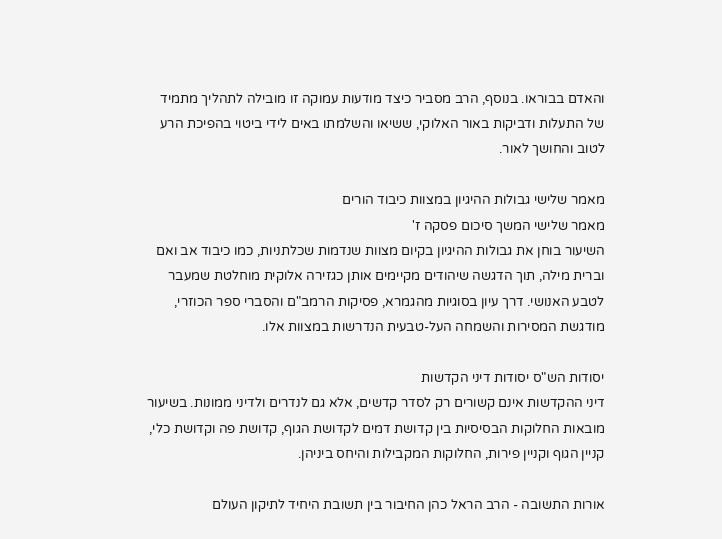והאדם בבוראו. בנוסף, הרב מסביר כיצד מודעות עמוקה זו מובילה לתהליך מתמיד של התעלות ודביקות באור האלוקי, ששיאו והשלמתו באים לידי ביטוי בהפיכת הרע לטוב והחושך לאור.

מאמר שלישי גבולות ההיגיון במצוות כיבוד הורים
מאמר שלישי המשך סיכום פסקה ז'
השיעור בוחן את גבולות ההיגיון בקיום מצוות שנדמות שכלתניות, כמו כיבוד אב ואם וברית מילה, תוך הדגשה שיהודים מקיימים אותן כגזירה אלוקית מוחלטת שמעבר לטבע האנושי. דרך עיון בסוגיות מהגמרא, פסיקות הרמב"ם והסברי ספר הכוזרי, מודגשת המסירות והשמחה העל-טבעית הנדרשות במצוות אלו.

יסודות הש"ס יסודות דיני הקדשות
דיני ההקדשות אינם קשורים רק לסדר קדשים, אלא גם לנדרים ולדיני ממונות. בשיעור מובאות החלוקות הבסיסיות בין קדושת דמים לקדושת הגוף, קדושת פה וקדושת כלי, קניין הגוף וקניין פירות, החלוקות המקבילות והיחס ביניהן.

אורות התשובה - הרב הראל כהן החיבור בין תשובת היחיד לתיקון העולם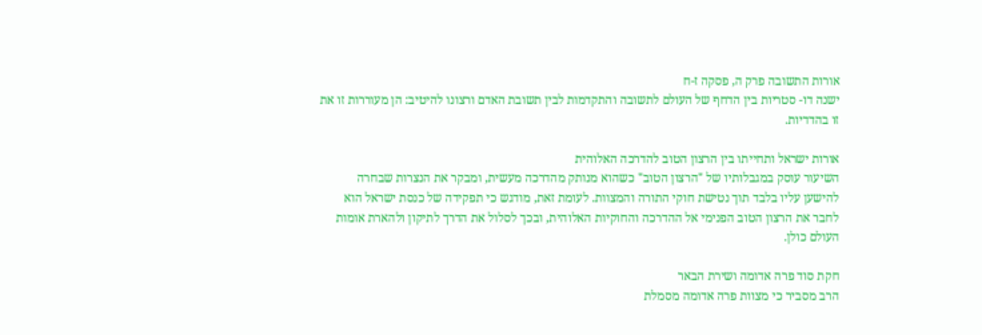אורות התשובה פרק ה, פסקה ז-ח
ישנה דו- סטריות בין הדחף של העולם לתשובה והתקדמות לבין תשובת האדם ורצונו להיטיב: הן מעוררות זו את זו בהדדיות.

אורות ישראל ותחייתו בין הרצון הטוב להדרכה האלוהית
השיעור עוסק במגבלותיו של "הרצון הטוב" כשהוא מנותק מהדרכה מעשית, ומבקר את הנצרות שבחרה להישען עליו בלבד תוך נטישת חוקי התורה והמצוות. לעומת זאת, מודגש כי תפקידה של כנסת ישראל הוא לחבר את הרצון הטוב הפנימי אל ההדרכה והחוקיות האלוהית, ובכך לסלול את הדרך לתיקון ולהארת אומות העולם כולן.

חקת סוד פרה אדומה ושירת הבאר
הרב מסביר כי מצוות פרה אדומה מסמלת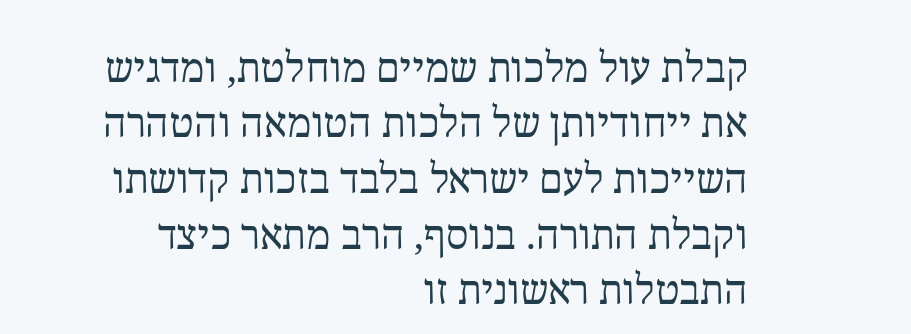קבלת עול מלכות שמיים מוחלטת, ומדגיש את ייחודיותן של הלכות הטומאה והטהרה השייכות לעם ישראל בלבד בזכות קדושתו וקבלת התורה. בנוסף, הרב מתאר כיצד התבטלות ראשונית זו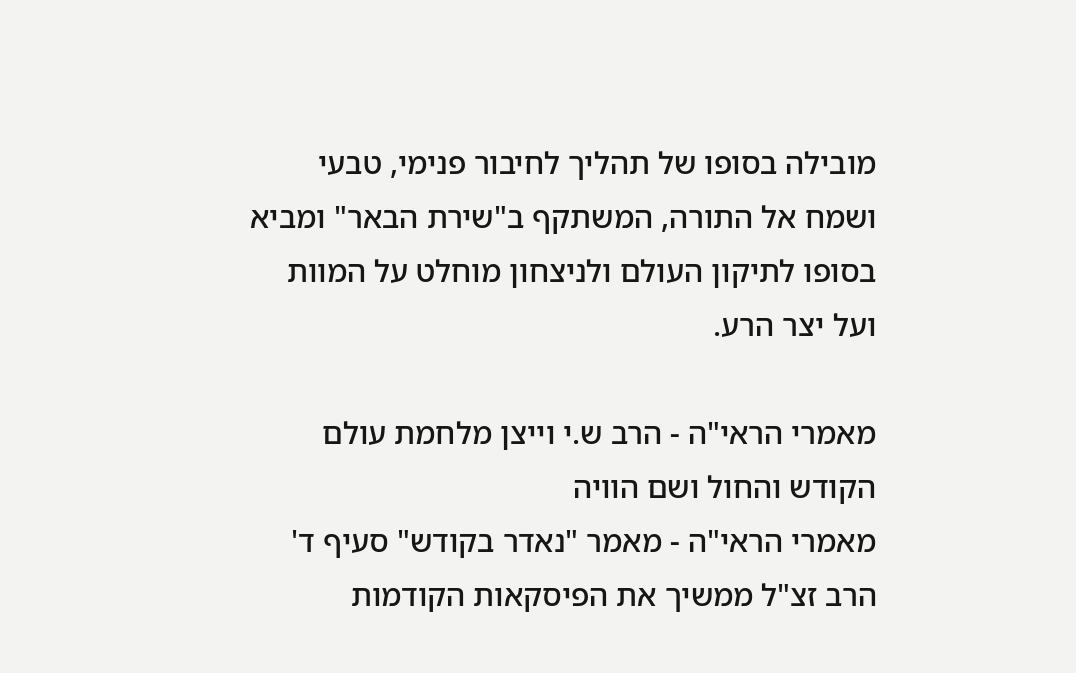מובילה בסופו של תהליך לחיבור פנימי, טבעי ושמח אל התורה, המשתקף ב"שירת הבאר" ומביא בסופו לתיקון העולם ולניצחון מוחלט על המוות ועל יצר הרע.

מאמרי הראי"ה - הרב ש.י וייצן מלחמת עולם הקודש והחול ושם הוויה
מאמרי הראי"ה - מאמר "נאדר בקודש" סעיף ד'
הרב זצ"ל ממשיך את הפיסקאות הקודמות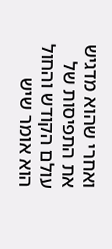ואחרי שהוא מדגיש את התפיסות של עולם הקודש והחול הוא אומר שיש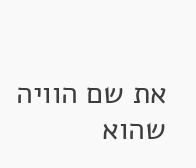את שם הוויה שהוא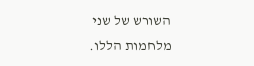השורש של שני מלחמות הללו.